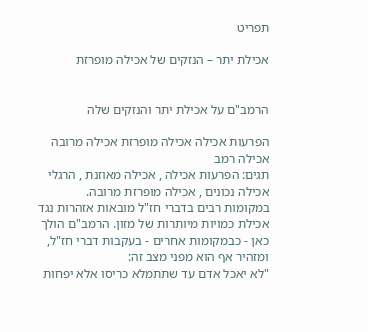תפריט

אכילת יתר – הנזקים של אכילה מופרזת


הרמב"ם על אכילת יתר והנזקים שלה

הפרעות אכילה אכילה מופרזת אכילה מרובה  אכילה רמב
תגים: הפרעות אכילה , אכילה מאוזנת , הרגלי אכילה נכונים , אכילה מופרזת מרובה.
במקומות רבים בדברי חז"ל מובאות אזהרות נגד אכילת כמויות מיותרות של מזון. הרמב"ם הולך כאן - כבמקומות אחרים - בעקבות דברי חז"ל, ומזהיר אף הוא מפני מצב זה:
"לא יאכל אדם עד שתתמלא כריסו אלא יפחות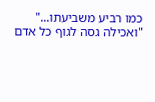כמו רביע משביעתו..."
"ואכילה גסה לגוף כל אדם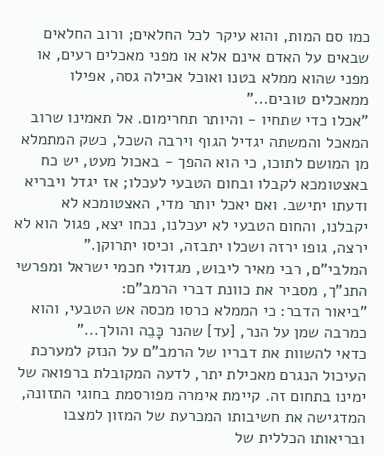כמו סם המות, והוא עיקר לכל החלאים; ורוב החלאים שבאים על האדם אינם אלא או מפני מאכלים רעים, או מפני שהוא ממלא בטנו ואוכל אכילה גסה, אפילו ממאכלים טובים..."
"אכלו כדי שתחיו - והיותר תחרימום. אל תאמינו שרוב המאכל והמשתה יגדיל הגוף וירבה השכל, כשק המתמלא מן המושם לתוכו, כי הוא ההפך - באכול מעט, יש כח באצטומכא לקבלו ובחום הטבעי לעכלו; אז יגדל ויבריא ודעתו יתישב. ואם יאכל יותר מדי, האצטומכא לא יקבלנו, והחום הטבעי לא יעכלנו, נכחו יצא, פגול הוא לא ירצה, גופו ירזה ושכלו יתבזה, וכיסו יתרוקן."
המלבי"ם, רבי מאיר ליבוש, מגדולי חכמי ישראל ומפרשי התנ"ך, מסביר את כוונת דברי הרמב"ם:
"ביאור הדבר: כי הממלא כרסו מכסה אש הטבעי, והוא כמרבה שמן על הנר, [עד] שהנר כָּבֵה והולך..."
כדאי להשוות את דבריו של הרמב"ם על הנזק למערכת העיכול הנגרם מאכילת יתר, לדעה המקובלת ברפואה של ימינו בתחום זה. קיימת אימרה מפורסמת בחוגי התזונה, המדגישה את חשיבותו המכרעת של המזון למצבו ובריאותו הכללית של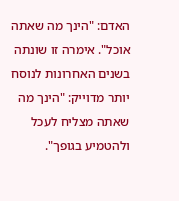האדם: "הינך מה שאתה אוכל". אימרה זו שונתה בשנים האחרונות לנוסח יותר מדוייק: "הינך מה שאתה מצליח לעכל ולהטמיע בגופך".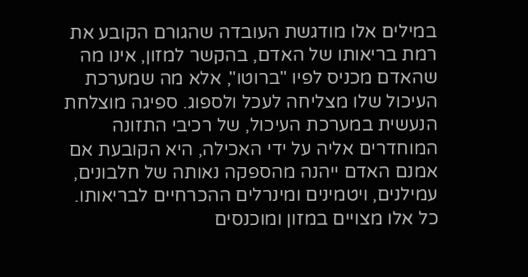במילים אלו מודגשת העובדה שהגורם הקובע את רמת בריאותו של האדם, בהקשר למזון, אינו מה שהאדם מכניס לפיו "ברוטו", אלא מה שמערכת העיכול שלו מצליחה לעכל ולספוג. ספיגה מוצלחת הנעשית במערכת העיכול, של רכיבי התזונה המוחדרים אליה על ידי האכילה, היא הקובעת אם אמנם האדם ייהנה מהספקה נאותה של חלבונים, עמילנים, ויטמינים ומינרלים ההכרחיים לבריאותו. כל אלו מצויים במזון ומוכנסים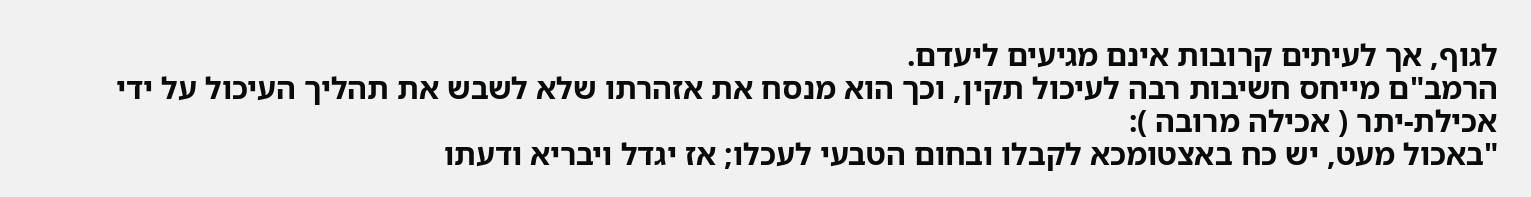לגוף, אך לעיתים קרובות אינם מגיעים ליעדם.
הרמב"ם מייחס חשיבות רבה לעיכול תקין, וכך הוא מנסח את אזהרתו שלא לשבש את תהליך העיכול על ידי אכילת-יתר ( אכילה מרובה ):
"באכול מעט, יש כח באצטומכא לקבלו ובחום הטבעי לעכלו; אז יגדל ויבריא ודעתו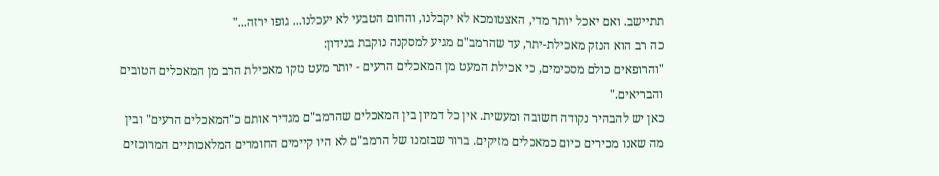תתיישב. ואם יאכל יותר מדי, האצטומכא לא יקבלנו, והחום הטבעי לא יעכלנו... גופו ירזה..."
כה רב הוא הנזק מאכילת-יתר, עד שהרמב"ם מגיע למסקנה נוקבת בנידון:
"והרופאים כולם מסכימים, כי אכילת המעט מן המאכלים הרעים - יותר מעט נזקו מאכילת הרב מן המאכלים הטובים והבריאים."
כאן יש להבהיר נקודה חשובה ומעשית. אין כל דמיון בין המאכלים שהרמב"ם מגדיר אותם כ"המאכלים הרעים" ובין מה שאנו מכירים כיום כמאכלים מזיקים. ברור שבזמנו של הרמב"ם לא היו קיימים החומרים המלאכותיים המרוכזים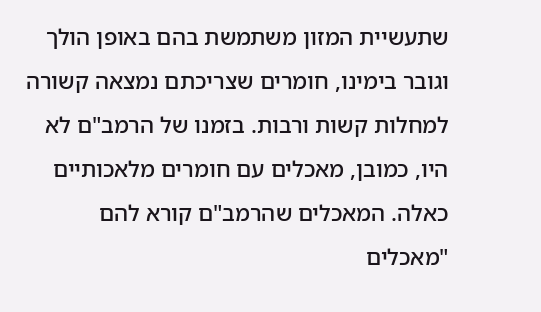שתעשיית המזון משתמשת בהם באופן הולך וגובר בימינו, חומרים שצריכתם נמצאה קשורה למחלות קשות ורבות. בזמנו של הרמב"ם לא היו, כמובן, מאכלים עם חומרים מלאכותיים כאלה. המאכלים שהרמב"ם קורא להם "מאכלים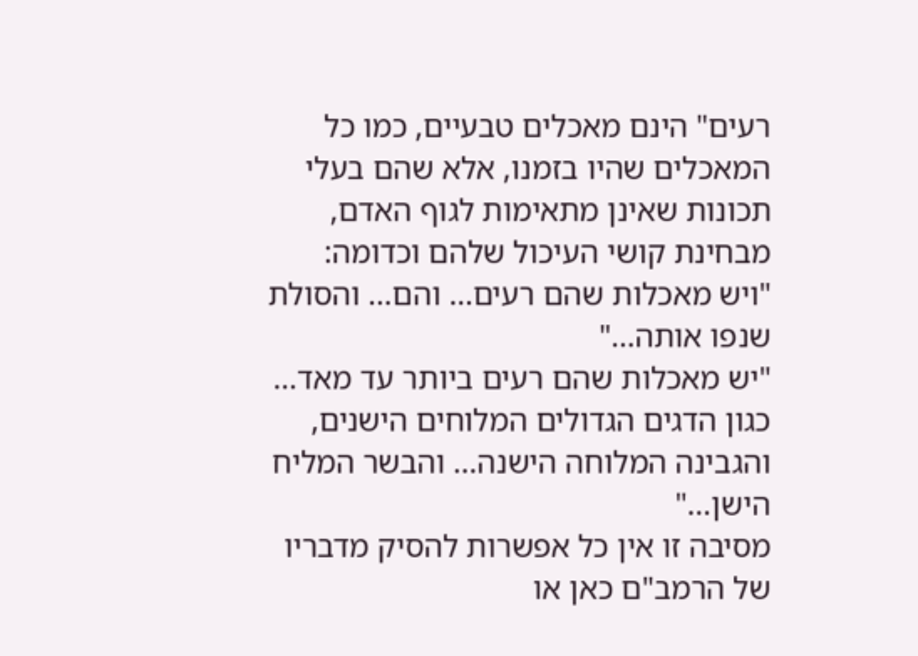רעים" הינם מאכלים טבעיים, כמו כל המאכלים שהיו בזמנו, אלא שהם בעלי תכונות שאינן מתאימות לגוף האדם, מבחינת קושי העיכול שלהם וכדומה:
"ויש מאכלות שהם רעים... והם... והסולת שנפו אותה..."
"יש מאכלות שהם רעים ביותר עד מאד... כגון הדגים הגדולים המלוחים הישנים, והגבינה המלוחה הישנה... והבשר המליח הישן..."
מסיבה זו אין כל אפשרות להסיק מדבריו של הרמב"ם כאן או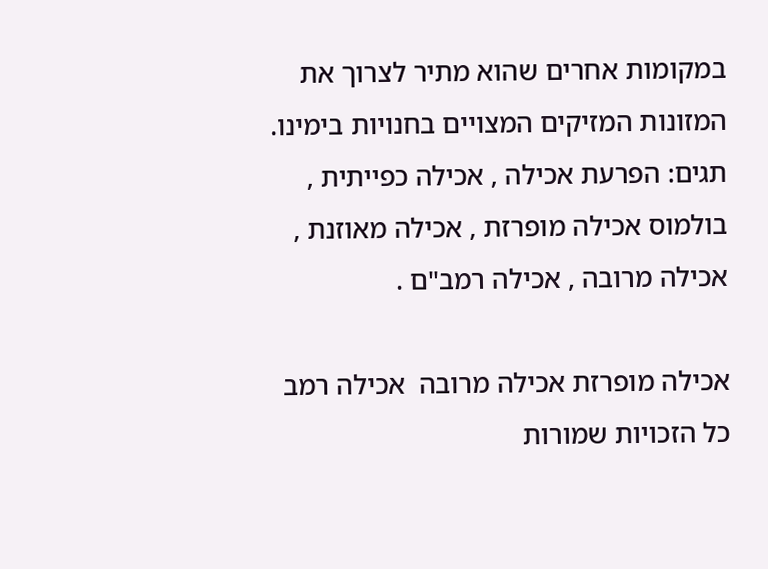במקומות אחרים שהוא מתיר לצרוך את המזונות המזיקים המצויים בחנויות בימינו.
תגים: הפרעת אכילה , אכילה כפייתית , בולמוס אכילה מופרזת , אכילה מאוזנת , אכילה מרובה , אכילה רמב"ם .

אכילה מופרזת אכילה מרובה  אכילה רמב
כל הזכויות שמורות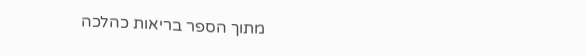מתוך הספר בריאות כהלכה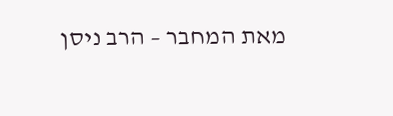מאת המחבר – הרב ניסן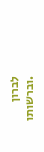לברון
.וברשותו